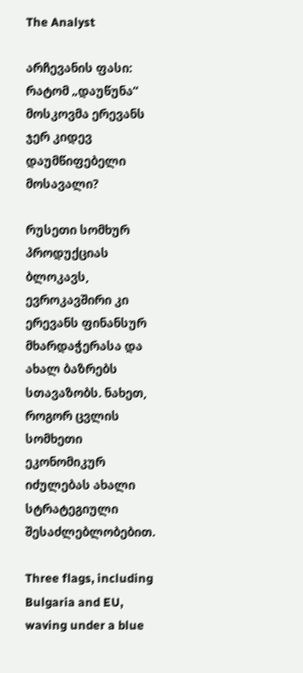The Analyst

არჩევანის ფასი: რატომ „დაუწუნა“ მოსკოვმა ერევანს ჯერ კიდევ დაუმწიფებელი მოსავალი?

რუსეთი სომხურ პროდუქციას ბლოკავს, ევროკავშირი კი ერევანს ფინანსურ მხარდაჭერასა და ახალ ბაზრებს სთავაზობს. ნახეთ, როგორ ცვლის სომხეთი ეკონომიკურ იძულებას ახალი სტრატეგიული შესაძლებლობებით.

Three flags, including Bulgaria and EU, waving under a blue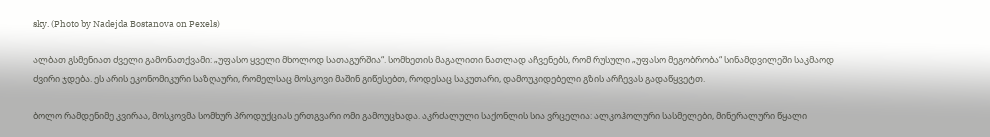sky. (Photo by Nadejda Bostanova on Pexels)

ალბათ გსმენიათ ძველი გამონათქვამი: „უფასო ყველი მხოლოდ სათაგურშია“. სომხეთის მაგალითი ნათლად აჩვენებს, რომ რუსული „უფასო მეგობრობა“ სინამდვილეში საკმაოდ ძვირი ჯდება. ეს არის ეკონომიკური საზღაური, რომელსაც მოსკოვი მაშინ გიწესებთ, როდესაც საკუთარი, დამოუკიდებელი გზის არჩევას გადაწყვეტთ.

ბოლო რამდენიმე კვირაა, მოსკოვმა სომხურ პროდუქციას ერთგვარი ომი გამოუცხადა. აკრძალული საქონლის სია ვრცელია: ალკოჰოლური სასმელები, მინერალური წყალი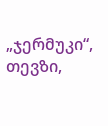„ჯერმუკი“, თევზი,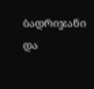ბადრიჯანი და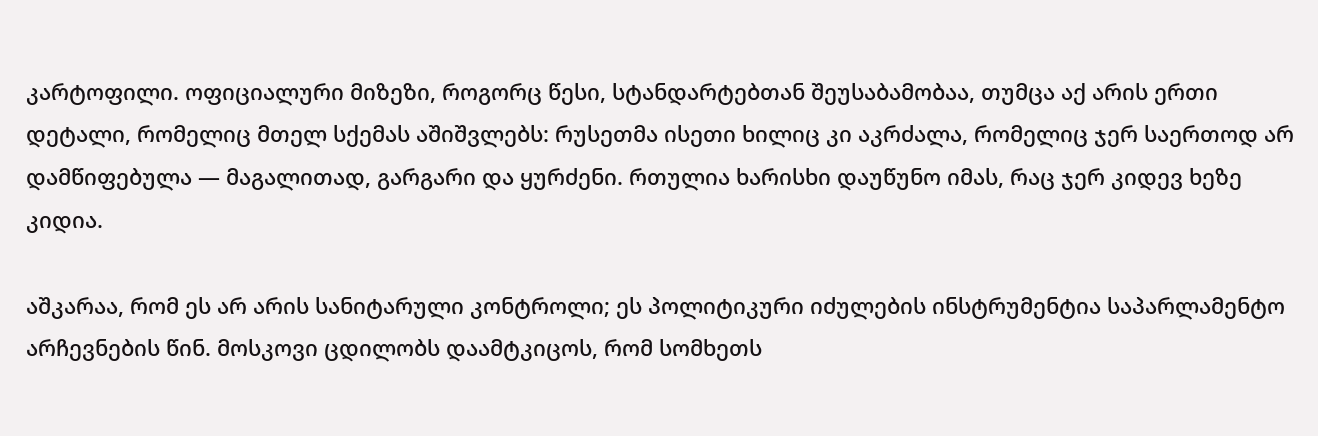კარტოფილი. ოფიციალური მიზეზი, როგორც წესი, სტანდარტებთან შეუსაბამობაა, თუმცა აქ არის ერთი დეტალი, რომელიც მთელ სქემას აშიშვლებს: რუსეთმა ისეთი ხილიც კი აკრძალა, რომელიც ჯერ საერთოდ არ დამწიფებულა — მაგალითად, გარგარი და ყურძენი. რთულია ხარისხი დაუწუნო იმას, რაც ჯერ კიდევ ხეზე კიდია.

აშკარაა, რომ ეს არ არის სანიტარული კონტროლი; ეს პოლიტიკური იძულების ინსტრუმენტია საპარლამენტო არჩევნების წინ. მოსკოვი ცდილობს დაამტკიცოს, რომ სომხეთს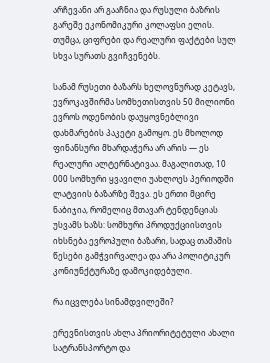არჩევანი არ გააჩნია და რუსული ბაზრის გარეშე ეკონომიკური კოლაფსი ელის. თუმცა, ციფრები და რეალური ფაქტები სულ სხვა სურათს გვიჩვენებს.

სანამ რუსეთი ბაზარს ხელოვნურად კეტავს, ევროკავშირმა სომხეთისთვის 50 მილიონი ევროს ოდენობის დაუყოვნებლივი დახმარების პაკეტი გამოყო. ეს მხოლოდ ფინანსური მხარდაჭერა არ არის — ეს რეალური ალტერნატივაა. მაგალითად, 10 000 სომხური ყვავილი უახლოეს პერიოდში ლატვიის ბაზარზე შევა. ეს ერთი მცირე ნაბიჯია, რომელიც მთავარ ტენდენციას უსვამს ხაზს: სომხური პროდუქციისთვის იხსნება ევროპული ბაზარი, სადაც თამაშის წესები გამჭვირვალეა და არა პოლიტიკურ კონიუნქტურაზე დამოკიდებული.

რა იცვლება სინამდვილეში?

ერევნისთვის ახლა პრიორიტეტული ახალი სატრანსპორტო და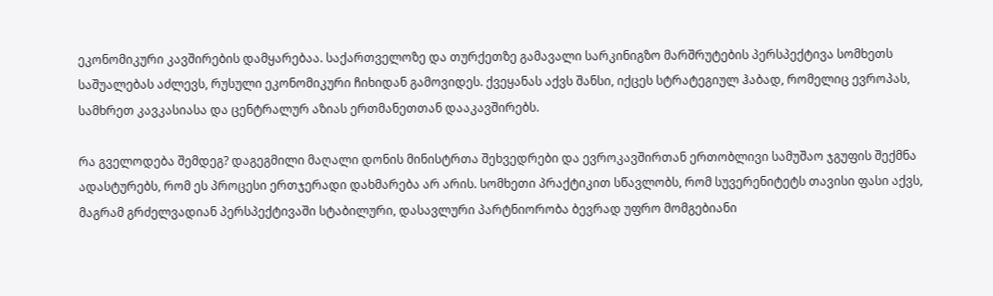ეკონომიკური კავშირების დამყარებაა. საქართველოზე და თურქეთზე გამავალი სარკინიგზო მარშრუტების პერსპექტივა სომხეთს საშუალებას აძლევს, რუსული ეკონომიკური ჩიხიდან გამოვიდეს. ქვეყანას აქვს შანსი, იქცეს სტრატეგიულ ჰაბად, რომელიც ევროპას, სამხრეთ კავკასიასა და ცენტრალურ აზიას ერთმანეთთან დააკავშირებს.

რა გველოდება შემდეგ? დაგეგმილი მაღალი დონის მინისტრთა შეხვედრები და ევროკავშირთან ერთობლივი სამუშაო ჯგუფის შექმნა ადასტურებს, რომ ეს პროცესი ერთჯერადი დახმარება არ არის. სომხეთი პრაქტიკით სწავლობს, რომ სუვერენიტეტს თავისი ფასი აქვს, მაგრამ გრძელვადიან პერსპექტივაში სტაბილური, დასავლური პარტნიორობა ბევრად უფრო მომგებიანი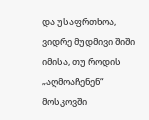და უსაფრთხოა, ვიდრე მუდმივი შიში იმისა, თუ როდის „აღმოაჩენენ“ მოსკოვში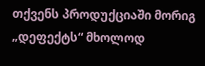თქვენს პროდუქციაში მორიგ „დეფექტს“ მხოლოდ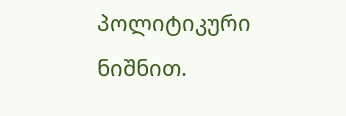პოლიტიკური ნიშნით.